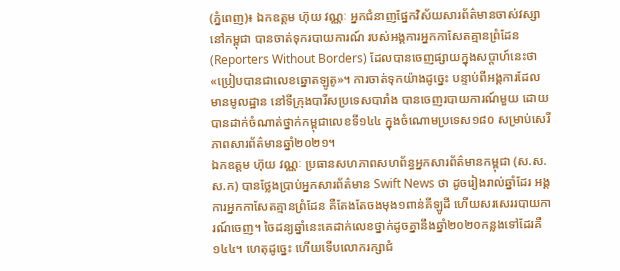(ភ្នំពេញ)៖ ឯកឧត្ដម ហ៊ុយ វណ្ណៈ អ្នកជំនាញផ្នែកវិស័យសារព័ត៌មានចាស់វស្សានៅកម្ពុជា បានចាត់ទុករបាយការណ៍ របស់អង្គការអ្នកកាសែតគ្មានព្រំដែន (Reporters Without Borders) ដែលបានចេញផ្សាយក្នុងសប្តាហ៍នេះថា «ប្រៀបបានជាលេខឆ្នោតឡូតូ»។ ការចាត់ទុកយ៉ាងដូច្នេះ បន្ទាប់ពីអង្គការដែលមានមូលដ្ឋាន នៅទីក្រុងបារីសប្រទេសបារាំង បានចេញរបាយការណ៍មួយ ដោយបានដាក់ចំណាត់ថ្នាក់កម្ពុជាលេខទី១៤៤ ក្នុងចំណោមប្រទេស១៨០ សម្រាប់សេរីភាពសារព័ត៌មានឆ្នាំ២០២១។
ឯកឧត្ដម ហ៊ុយ វណ្ណៈ ប្រធានសហភាពសហព័ន្ធអ្នកសារព័ត៌មានកម្ពុជា (ស.ស.ស.ក) បានថ្លែងប្រាប់អ្នកសារព័ត៌មាន Swift News ថា ដូចរៀងរាល់ឆ្នាំដែរ អង្គការអ្នកកាសែតគ្មានព្រំដែន គឺតែងតែចងមុង១ពាន់គីឡូដី ហើយសរសេររបាយការណ៍ចេញ។ ចៃដន្យឆ្នាំនេះគេដាក់លេខថ្នាក់ដូចគ្នានឹងឆ្នាំ២០២០កន្លងទៅដែរគឺ១៤៤។ ហេតុដូច្នេះ ហើយទើបលោករក្សាជំ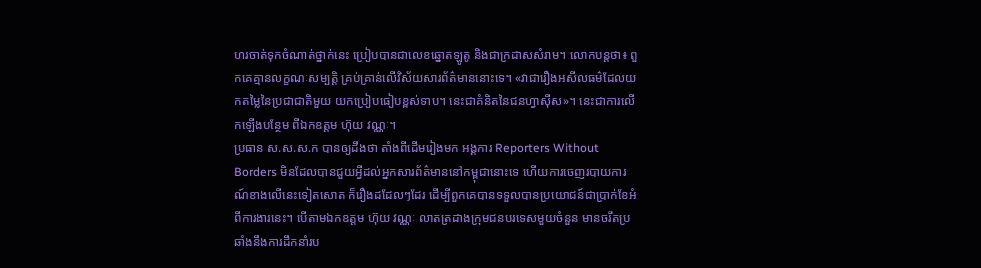ហរចាត់ទុកចំណាត់ថ្នាក់នេះ ប្រៀបបានជាលេខឆ្នោតឡូតូ និងជាក្រដាសសំរាម។ លោកបន្តថា៖ ពួកគេគ្មានលក្ខណៈសម្បត្តិ គ្រប់គ្រាន់លើវិស័យសារព័ត៌មាននោះទេ។ «វាជារឿងអសីលធម៌ដែលយកតម្លៃនៃប្រជាជាតិមួយ យកប្រៀបធៀបខ្ពស់ទាប។ នេះជាគំនិតនៃជនហ្វាស៊ីស»។ នេះជាការលើកឡើងបន្ថែម ពីឯកឧត្ដម ហ៊ុយ វណ្ណៈ។
ប្រធាន ស.ស.ស.ក បានឲ្យដឹងថា តាំងពីដើមរៀងមក អង្គការ Reporters Without Borders មិនដែលបានជួយអ្វីដល់អ្នកសារព័ត៌មាននៅកម្ពុជានោះទេ ហើយការចេញរបាយការណ៍ខាងលើនេះទៀតសោត ក៏រឿងដដែលៗដែរ ដើម្បីពួកគេបានទទួលបានប្រយោជន៍ជាប្រាក់ខែអំពីការងារនេះ។ បើតាមឯកឧត្ដម ហ៊ុយ វណ្ណៈ លាតត្រដាងក្រុមជនបរទេសមួយចំនួន មានចរឹតប្រឆាំងនឹងការដឹកនាំរប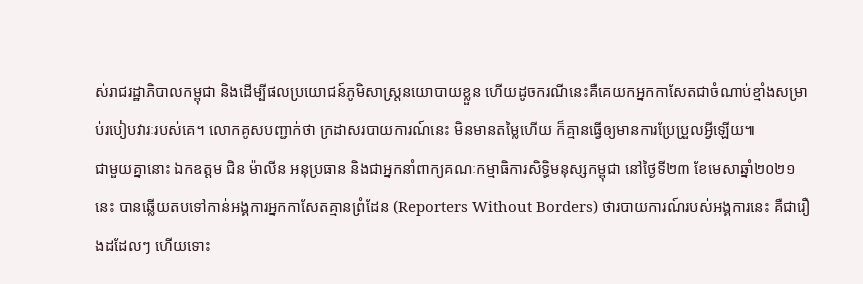ស់រាជរដ្ឋាភិបាលកម្ពុជា និងដើម្បីផលប្រយោជន៍ភូមិសាស្ត្រនយោបាយខ្លួន ហើយដូចករណីនេះគឺគេយកអ្នកកាសែតជាចំណាប់ខ្មាំងសម្រាប់របៀបវារៈរបស់គេ។ លោកគូសបញ្ជាក់ថា ក្រដាសរបាយការណ៍នេះ មិនមានតម្លៃហើយ ក៏គ្មានធ្វើឲ្យមានការប្រែប្រួលអ្វីឡើយ៕
ជាមួយគ្នានោះ ឯកឧត្តម ជិន ម៉ាលីន អនុប្រធាន និងជាអ្នកនាំពាក្យគណៈកម្មាធិការសិទ្ធិមនុស្សកម្ពុជា នៅថ្ងៃទី២៣ ខែមេសាឆ្នាំ២០២១នេះ បានឆ្លើយតបទៅកាន់អង្គការអ្នកកាសែតគ្មានព្រំដែន (Reporters Without Borders) ថារបាយការណ៍របស់អង្គការនេះ គឺជារឿងដដែលៗ ហើយទោះ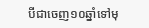បីជាចេញ១០ឆ្នាំទៅមុ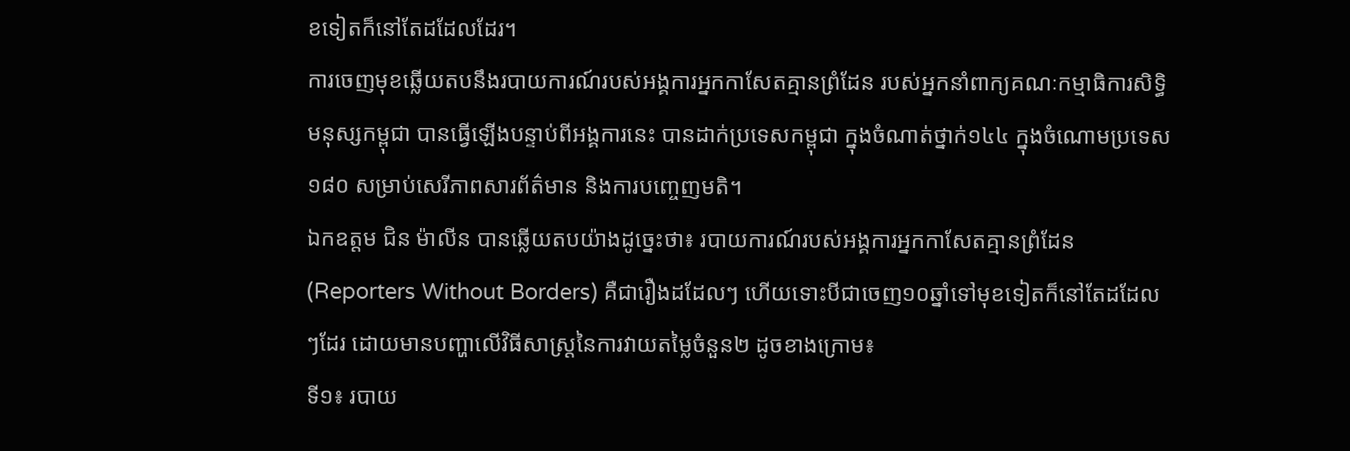ខទៀតក៏នៅតែដដែលដែរ។
ការចេញមុខឆ្លើយតបនឹងរបាយការណ៍របស់អង្គការអ្នកកាសែតគ្មានព្រំដែន របស់អ្នកនាំពាក្យគណៈកម្មាធិការសិទ្ធិមនុស្សកម្ពុជា បានធ្វើឡើងបន្ទាប់ពីអង្គការនេះ បានដាក់ប្រទេសកម្ពុជា ក្នុងចំណាត់ថ្នាក់១៤៤ ក្នុងចំណោមប្រទេស១៨០ សម្រាប់សេរីភាពសារព័ត៌មាន និងការបញ្ចេញមតិ។
ឯកឧត្តម ជិន ម៉ាលីន បានឆ្លើយតបយ៉ាងដូច្នេះថា៖ របាយការណ៍របស់អង្គការអ្នកកាសែតគ្មានព្រំដែន (Reporters Without Borders) គឺជារឿងដដែលៗ ហើយទោះបីជាចេញ១០ឆ្នាំទៅមុខទៀតក៏នៅតែដដែលៗដែរ ដោយមានបញ្ហាលើវិធីសាស្រ្តនៃការវាយតម្លៃចំនួន២ ដូចខាងក្រោម៖
ទី១៖ របាយ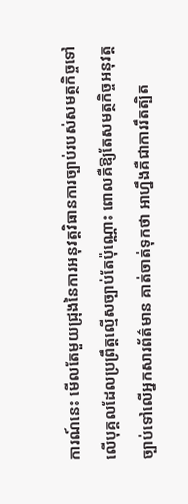ការណ៍នេះ មើលតែមួយជ្រុងនៃការអនុវត្តវិធានការច្បាប់របស់សមត្ថកិច្ចទៅលើបុគ្គលដែលប្រព្រឹត្តល្មើសច្បាប់តែប៉ុណ្ណោះ ពោលគឺឱ្យតែសមត្ថកិច្ចអនុវត្តច្បាប់ទៅលើអ្នកសារព័ត៌មាន គាត់ចាត់ទុកថា អាហ្នឹងគឺជាការរឹតត្បិត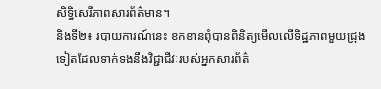សិទ្ធិសេរីភាពសារព័ត៌មាន។
និងទី២៖ របាយការណ៍នេះ ខកខានពុំបានពិនិត្យមើលលើទិដ្ឋភាពមួយជ្រុងទៀតដែលទាក់ទងនឹងវិជ្ជាជីវៈរបស់អ្នកសារព័ត៌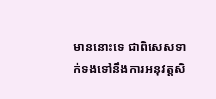មាននោះទេ ជាពិសេសទាក់ទងទៅនឹងការអនុវត្តសិ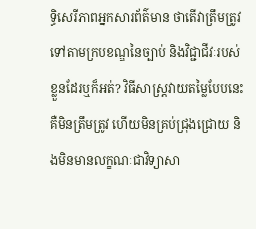ទ្ធិសេរីភាពអ្នកសារព័ត៌មាន ថាតើវាត្រឹមត្រូវទៅតាមក្របខណ្ឌនៃច្បាប់ និងវិជ្ជាជីវៈរបស់ខ្លួនដែរឬក៏អត់? វិធីសាស្រ្តវាយតម្លៃបែបនេះ គឺមិនត្រឹមត្រូវ ហើយមិនគ្រប់ជ្រុងជ្រោយ និងមិនមានលក្ខណៈជាវិទ្យាសា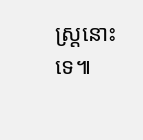ស្រ្ដនោះទេ៕